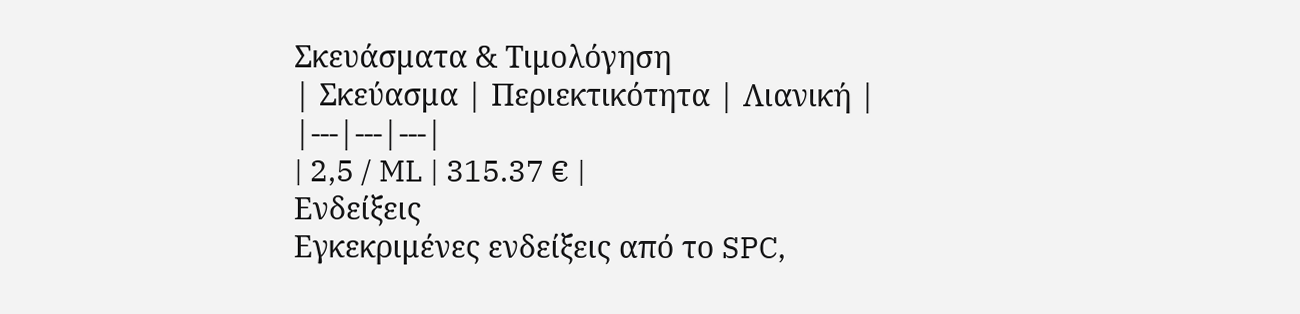Σκευάσματα & Τιμολόγηση
| Σκεύασμα | Περιεκτικότητα | Λιανική |
|---|---|---|
| 2,5 / ML | 315.37 € |
Ενδείξεις
Εγκεκριμένες ενδείξεις από το SPC,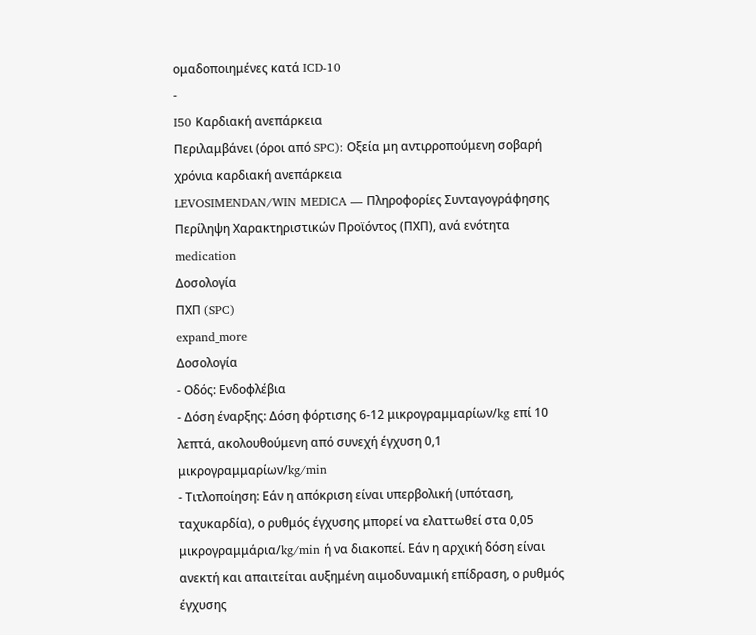ομαδοποιημένες κατά ICD-10
-
I50 Καρδιακή ανεπάρκεια
Περιλαμβάνει (όροι από SPC): Οξεία μη αντιρροπούμενη σοβαρή χρόνια καρδιακή ανεπάρκεια
LEVOSIMENDAN/WIN MEDICA — Πληροφορίες Συνταγογράφησης
Περίληψη Χαρακτηριστικών Προϊόντος (ΠΧΠ), ανά ενότητα
medication
Δοσολογία
ΠΧΠ (SPC)
expand_more
Δοσολογία
- Οδός: Ενδοφλέβια
- Δόση έναρξης: Δόση φόρτισης 6-12 μικρογραμμαρίων/kg επί 10 λεπτά, ακολουθούμενη από συνεχή έγχυση 0,1 μικρογραμμαρίων/kg/min
- Τιτλοποίηση: Εάν η απόκριση είναι υπερβολική (υπόταση, ταχυκαρδία), ο ρυθμός έγχυσης μπορεί να ελαττωθεί στα 0,05 μικρογραμμάρια/kg/min ή να διακοπεί. Εάν η αρχική δόση είναι ανεκτή και απαιτείται αυξημένη αιμοδυναμική επίδραση, ο ρυθμός έγχυσης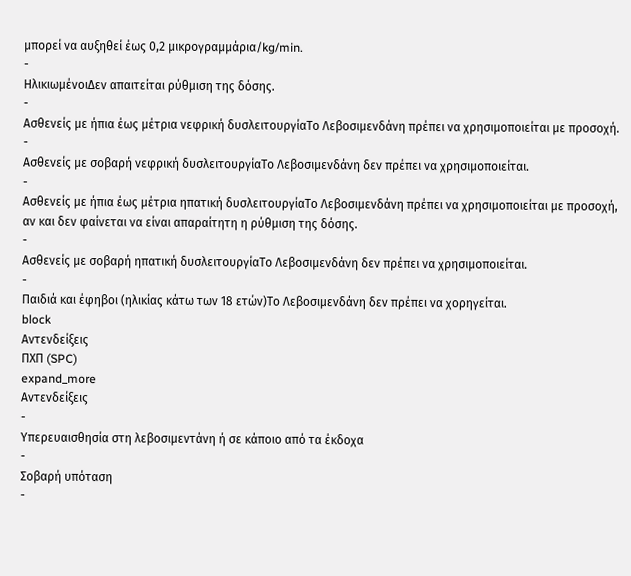μπορεί να αυξηθεί έως 0,2 μικρογραμμάρια/kg/min.
-
ΗλικιωμένοιΔεν απαιτείται ρύθμιση της δόσης.
-
Ασθενείς με ήπια έως μέτρια νεφρική δυσλειτουργίαΤο Λεβοσιμενδάνη πρέπει να χρησιμοποιείται με προσοχή.
-
Ασθενείς με σοβαρή νεφρική δυσλειτουργίαΤο Λεβοσιμενδάνη δεν πρέπει να χρησιμοποιείται.
-
Ασθενείς με ήπια έως μέτρια ηπατική δυσλειτουργίαΤο Λεβοσιμενδάνη πρέπει να χρησιμοποιείται με προσοχή, αν και δεν φαίνεται να είναι απαραίτητη η ρύθμιση της δόσης.
-
Ασθενείς με σοβαρή ηπατική δυσλειτουργίαΤο Λεβοσιμενδάνη δεν πρέπει να χρησιμοποιείται.
-
Παιδιά και έφηβοι (ηλικίας κάτω των 18 ετών)Το Λεβοσιμενδάνη δεν πρέπει να χορηγείται.
block
Αντενδείξεις
ΠΧΠ (SPC)
expand_more
Αντενδείξεις
-
Υπερευαισθησία στη λεβοσιμεντάνη ή σε κάποιο από τα έκδοχα
-
Σοβαρή υπόταση
-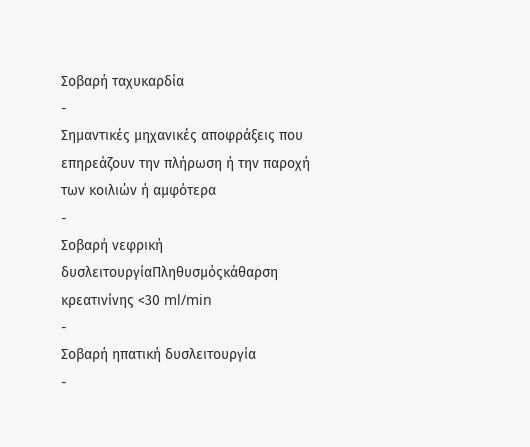Σοβαρή ταχυκαρδία
-
Σημαντικές μηχανικές αποφράξεις που επηρεάζουν την πλήρωση ή την παροχή των κοιλιών ή αμφότερα
-
Σοβαρή νεφρική δυσλειτουργίαΠληθυσμόςκάθαρση κρεατινίνης <30 ml/min
-
Σοβαρή ηπατική δυσλειτουργία
-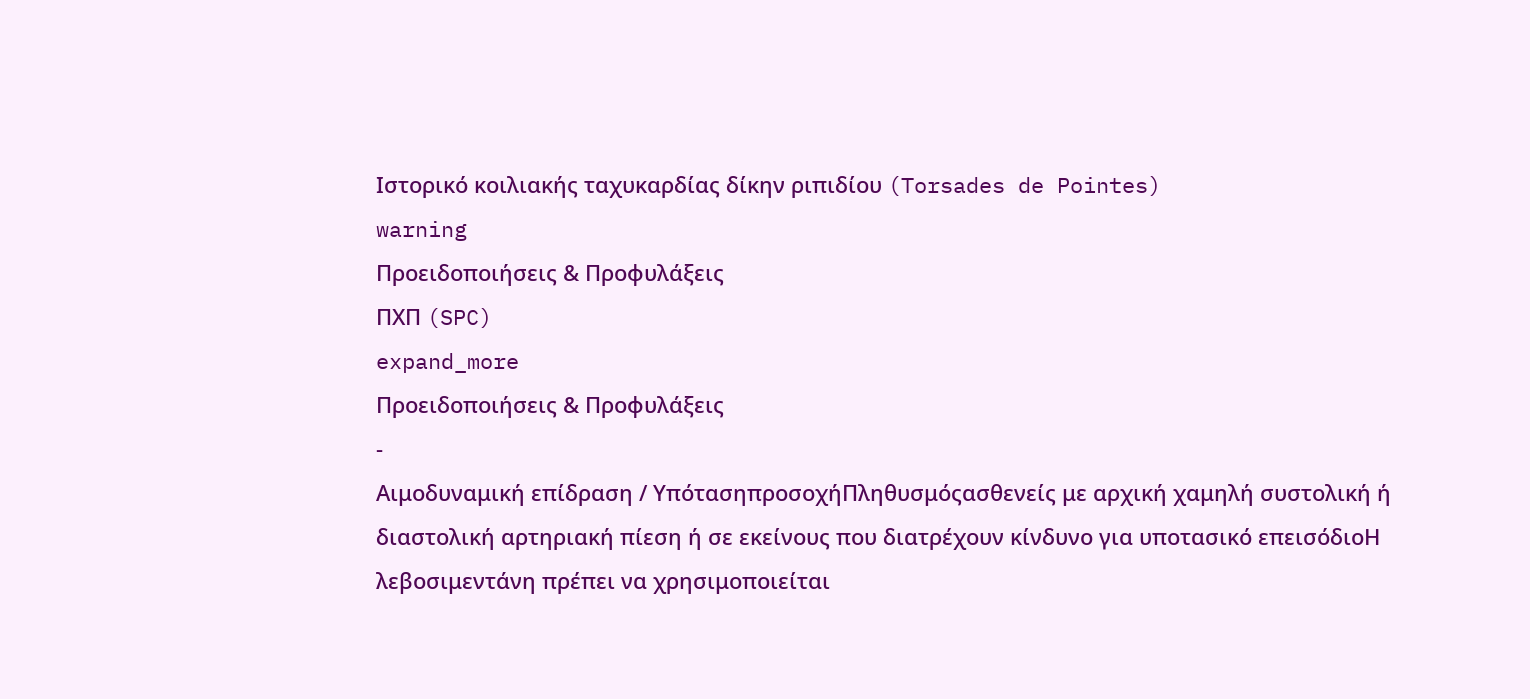Ιστορικό κοιλιακής ταχυκαρδίας δίκην ριπιδίου (Torsades de Pointes)
warning
Προειδοποιήσεις & Προφυλάξεις
ΠΧΠ (SPC)
expand_more
Προειδοποιήσεις & Προφυλάξεις
-
Αιμοδυναμική επίδραση / ΥπότασηπροσοχήΠληθυσμόςασθενείς με αρχική χαμηλή συστολική ή διαστολική αρτηριακή πίεση ή σε εκείνους που διατρέχουν κίνδυνο για υποτασικό επεισόδιοΗ λεβοσιμεντάνη πρέπει να χρησιμοποιείται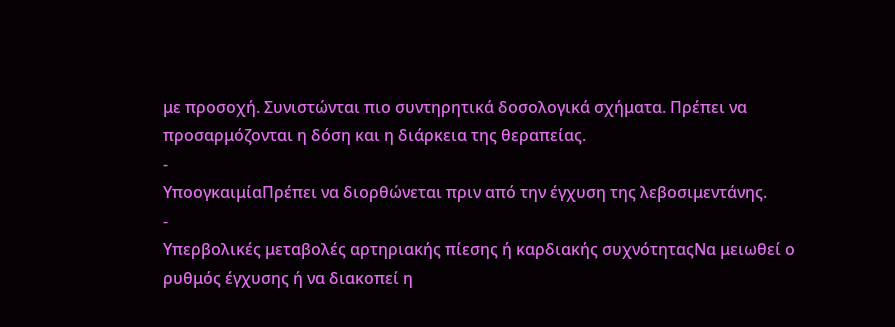με προσοχή. Συνιστώνται πιο συντηρητικά δοσολογικά σχήματα. Πρέπει να προσαρμόζονται η δόση και η διάρκεια της θεραπείας.
-
ΥποογκαιμίαΠρέπει να διορθώνεται πριν από την έγχυση της λεβοσιμεντάνης.
-
Υπερβολικές μεταβολές αρτηριακής πίεσης ή καρδιακής συχνότηταςΝα μειωθεί ο ρυθμός έγχυσης ή να διακοπεί η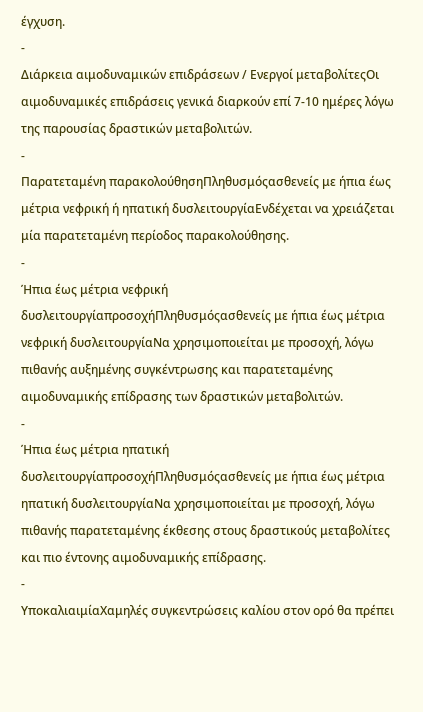έγχυση.
-
Διάρκεια αιμοδυναμικών επιδράσεων / Ενεργοί μεταβολίτεςΟι αιμοδυναμικές επιδράσεις γενικά διαρκούν επί 7-10 ημέρες λόγω της παρουσίας δραστικών μεταβολιτών.
-
Παρατεταμένη παρακολούθησηΠληθυσμόςασθενείς με ήπια έως μέτρια νεφρική ή ηπατική δυσλειτουργίαΕνδέχεται να χρειάζεται μία παρατεταμένη περίοδος παρακολούθησης.
-
Ήπια έως μέτρια νεφρική δυσλειτουργίαπροσοχήΠληθυσμόςασθενείς με ήπια έως μέτρια νεφρική δυσλειτουργίαΝα χρησιμοποιείται με προσοχή, λόγω πιθανής αυξημένης συγκέντρωσης και παρατεταμένης αιμοδυναμικής επίδρασης των δραστικών μεταβολιτών.
-
Ήπια έως μέτρια ηπατική δυσλειτουργίαπροσοχήΠληθυσμόςασθενείς με ήπια έως μέτρια ηπατική δυσλειτουργίαΝα χρησιμοποιείται με προσοχή, λόγω πιθανής παρατεταμένης έκθεσης στους δραστικούς μεταβολίτες και πιο έντονης αιμοδυναμικής επίδρασης.
-
ΥποκαλιαιμίαΧαμηλές συγκεντρώσεις καλίου στον ορό θα πρέπει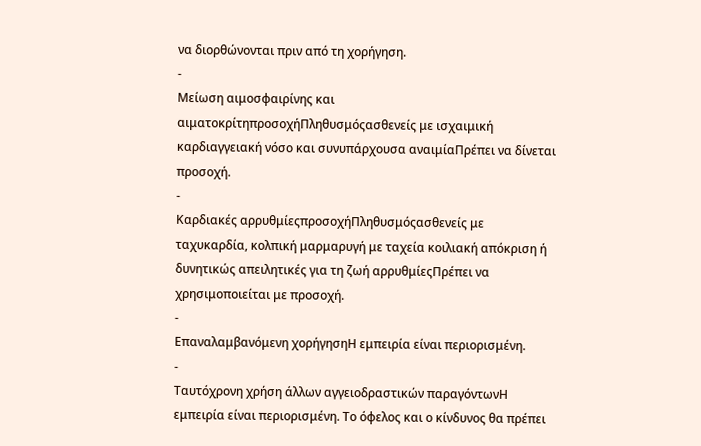να διορθώνονται πριν από τη χορήγηση.
-
Μείωση αιμοσφαιρίνης και αιματοκρίτηπροσοχήΠληθυσμόςασθενείς με ισχαιμική καρδιαγγειακή νόσο και συνυπάρχουσα αναιμίαΠρέπει να δίνεται προσοχή.
-
Καρδιακές αρρυθμίεςπροσοχήΠληθυσμόςασθενείς με ταχυκαρδία, κολπική μαρμαρυγή με ταχεία κοιλιακή απόκριση ή δυνητικώς απειλητικές για τη ζωή αρρυθμίεςΠρέπει να χρησιμοποιείται με προσοχή.
-
Επαναλαμβανόμενη χορήγησηΗ εμπειρία είναι περιορισμένη.
-
Ταυτόχρονη χρήση άλλων αγγειοδραστικών παραγόντωνΗ εμπειρία είναι περιορισμένη. Το όφελος και ο κίνδυνος θα πρέπει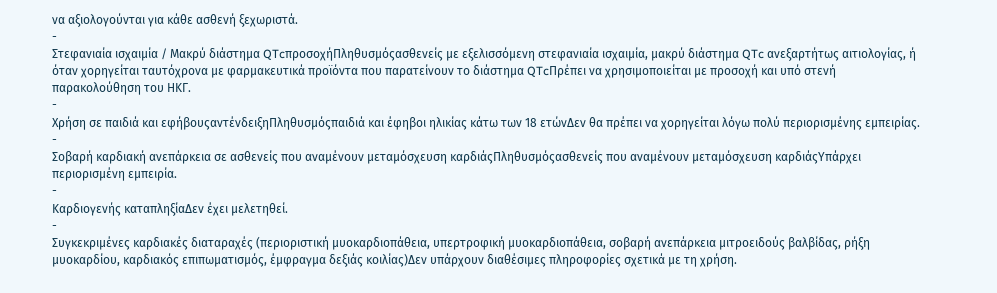να αξιολογούνται για κάθε ασθενή ξεχωριστά.
-
Στεφανιαία ισχαιμία / Μακρύ διάστημα QTcπροσοχήΠληθυσμόςασθενείς με εξελισσόμενη στεφανιαία ισχαιμία, μακρύ διάστημα QTc ανεξαρτήτως αιτιολογίας, ή όταν χορηγείται ταυτόχρονα με φαρμακευτικά προϊόντα που παρατείνουν το διάστημα QTcΠρέπει να χρησιμοποιείται με προσοχή και υπό στενή παρακολούθηση του ΗΚΓ.
-
Χρήση σε παιδιά και εφήβουςαντένδειξηΠληθυσμόςπαιδιά και έφηβοι ηλικίας κάτω των 18 ετώνΔεν θα πρέπει να χορηγείται λόγω πολύ περιορισμένης εμπειρίας.
-
Σοβαρή καρδιακή ανεπάρκεια σε ασθενείς που αναμένουν μεταμόσχευση καρδιάςΠληθυσμόςασθενείς που αναμένουν μεταμόσχευση καρδιάςΥπάρχει περιορισμένη εμπειρία.
-
Καρδιογενής καταπληξίαΔεν έχει μελετηθεί.
-
Συγκεκριμένες καρδιακές διαταραχές (περιοριστική μυοκαρδιοπάθεια, υπερτροφική μυοκαρδιοπάθεια, σοβαρή ανεπάρκεια μιτροειδούς βαλβίδας, ρήξη μυοκαρδίου, καρδιακός επιπωματισμός, έμφραγμα δεξιάς κοιλίας)Δεν υπάρχουν διαθέσιμες πληροφορίες σχετικά με τη χρήση.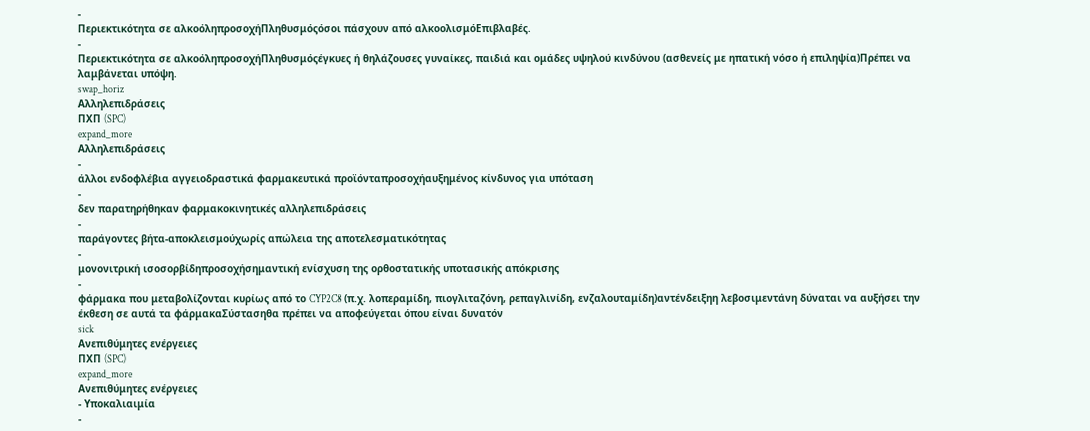-
Περιεκτικότητα σε αλκοόληπροσοχήΠληθυσμόςόσοι πάσχουν από αλκοολισμόΕπιβλαβές.
-
Περιεκτικότητα σε αλκοόληπροσοχήΠληθυσμόςέγκυες ή θηλάζουσες γυναίκες, παιδιά και ομάδες υψηλού κινδύνου (ασθενείς με ηπατική νόσο ή επιληψία)Πρέπει να λαμβάνεται υπόψη.
swap_horiz
Αλληλεπιδράσεις
ΠΧΠ (SPC)
expand_more
Αλληλεπιδράσεις
-
άλλοι ενδοφλέβια αγγειοδραστικά φαρμακευτικά προϊόνταπροσοχήαυξημένος κίνδυνος για υπόταση
-
δεν παρατηρήθηκαν φαρμακοκινητικές αλληλεπιδράσεις
-
παράγοντες βήτα-αποκλεισμούχωρίς απώλεια της αποτελεσματικότητας
-
μονονιτρική ισοσορβίδηπροσοχήσημαντική ενίσχυση της ορθοστατικής υποτασικής απόκρισης
-
φάρμακα που μεταβολίζονται κυρίως από το CYP2C8 (π.χ. λοπεραμίδη, πιογλιταζόνη, ρεπαγλινίδη, ενζαλουταμίδη)αντένδειξηη λεβοσιμεντάνη δύναται να αυξήσει την έκθεση σε αυτά τα φάρμακαΣύστασηθα πρέπει να αποφεύγεται όπου είναι δυνατόν
sick
Ανεπιθύμητες ενέργειες
ΠΧΠ (SPC)
expand_more
Ανεπιθύμητες ενέργειες
- Υποκαλιαιμία
-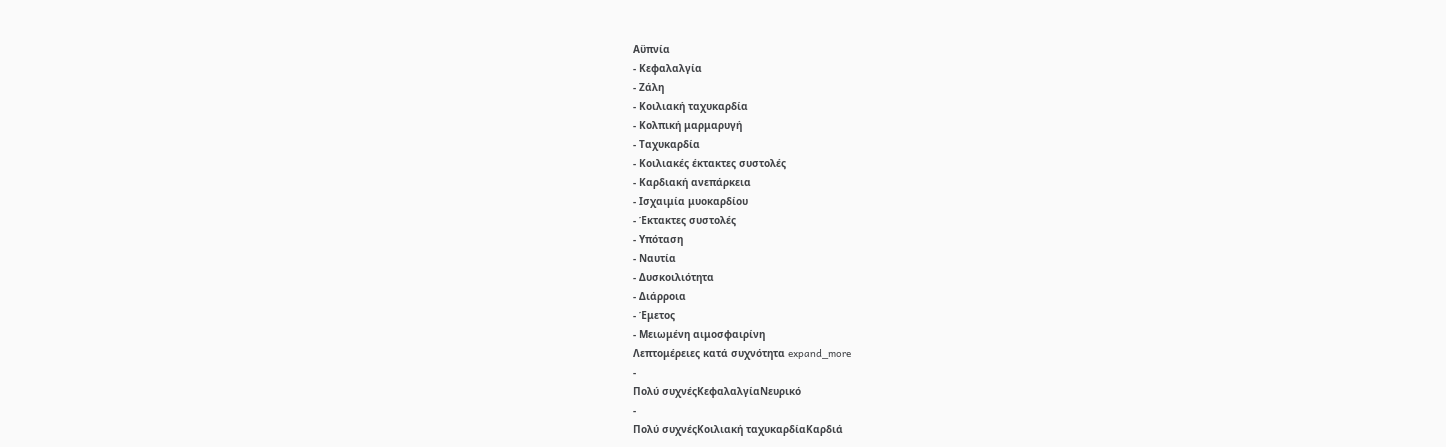Αϋπνία
- Κεφαλαλγία
- Ζάλη
- Κοιλιακή ταχυκαρδία
- Κολπική μαρμαρυγή
- Ταχυκαρδία
- Κοιλιακές έκτακτες συστολές
- Καρδιακή ανεπάρκεια
- Ισχαιμία μυοκαρδίου
- Έκτακτες συστολές
- Υπόταση
- Ναυτία
- Δυσκοιλιότητα
- Διάρροια
- Έμετος
- Μειωμένη αιμοσφαιρίνη
Λεπτομέρειες κατά συχνότητα expand_more
-
Πολύ συχνέςΚεφαλαλγίαΝευρικό
-
Πολύ συχνέςΚοιλιακή ταχυκαρδίαΚαρδιά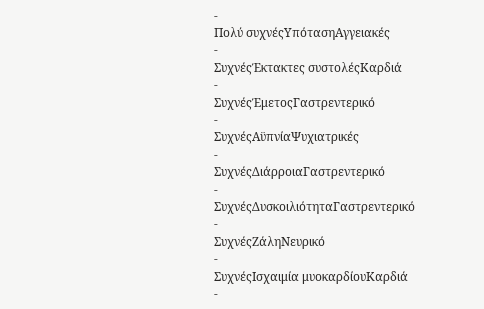-
Πολύ συχνέςΥπότασηΑγγειακές
-
ΣυχνέςΈκτακτες συστολέςΚαρδιά
-
ΣυχνέςΈμετοςΓαστρεντερικό
-
ΣυχνέςΑϋπνίαΨυχιατρικές
-
ΣυχνέςΔιάρροιαΓαστρεντερικό
-
ΣυχνέςΔυσκοιλιότηταΓαστρεντερικό
-
ΣυχνέςΖάληΝευρικό
-
ΣυχνέςΙσχαιμία μυοκαρδίουΚαρδιά
-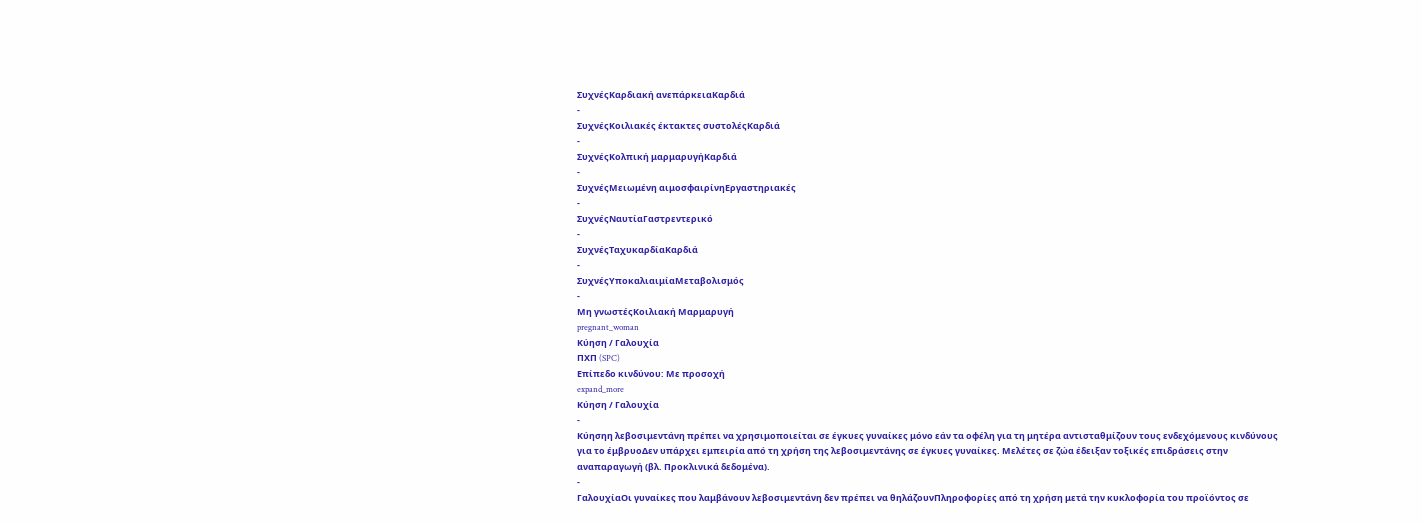ΣυχνέςΚαρδιακή ανεπάρκειαΚαρδιά
-
ΣυχνέςΚοιλιακές έκτακτες συστολέςΚαρδιά
-
ΣυχνέςΚολπική μαρμαρυγήΚαρδιά
-
ΣυχνέςΜειωμένη αιμοσφαιρίνηΕργαστηριακές
-
ΣυχνέςΝαυτίαΓαστρεντερικό
-
ΣυχνέςΤαχυκαρδίαΚαρδιά
-
ΣυχνέςΥποκαλιαιμίαΜεταβολισμός
-
Μη γνωστέςΚοιλιακή Μαρμαρυγή
pregnant_woman
Κύηση / Γαλουχία
ΠΧΠ (SPC)
Επίπεδο κινδύνου: Με προσοχή
expand_more
Κύηση / Γαλουχία
-
Κύησηη λεβοσιμεντάνη πρέπει να χρησιμοποιείται σε έγκυες γυναίκες μόνο εάν τα οφέλη για τη μητέρα αντισταθμίζουν τους ενδεχόμενους κινδύνους για το έμβρυοΔεν υπάρχει εμπειρία από τη χρήση της λεβοσιμεντάνης σε έγκυες γυναίκες. Μελέτες σε ζώα έδειξαν τοξικές επιδράσεις στην αναπαραγωγή (βλ. Προκλινικά δεδομένα).
-
ΓαλουχίαΟι γυναίκες που λαμβάνουν λεβοσιμεντάνη δεν πρέπει να θηλάζουνΠληροφορίες από τη χρήση μετά την κυκλοφορία του προϊόντος σε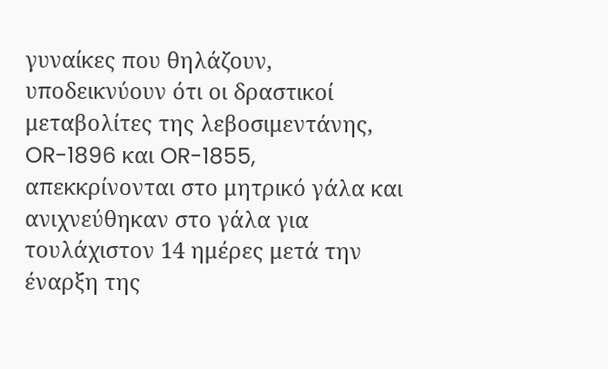γυναίκες που θηλάζουν, υποδεικνύουν ότι οι δραστικοί μεταβολίτες της λεβοσιμεντάνης, OR-1896 και OR-1855, απεκκρίνονται στο μητρικό γάλα και ανιχνεύθηκαν στο γάλα για τουλάχιστον 14 ημέρες μετά την έναρξη της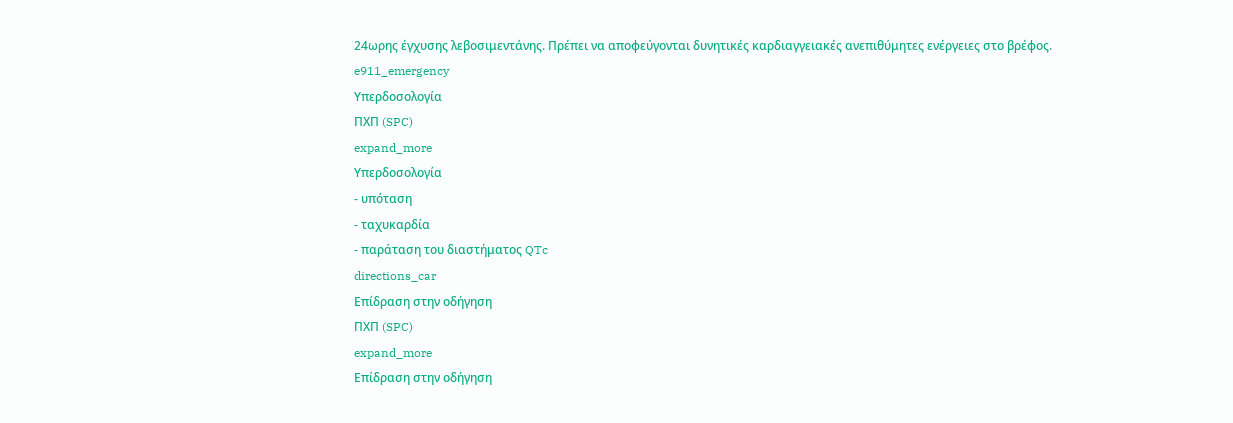24ωρης έγχυσης λεβοσιμεντάνης. Πρέπει να αποφεύγονται δυνητικές καρδιαγγειακές ανεπιθύμητες ενέργειες στο βρέφος.
e911_emergency
Υπερδοσολογία
ΠΧΠ (SPC)
expand_more
Υπερδοσολογία
- υπόταση
- ταχυκαρδία
- παράταση του διαστήματος QTc
directions_car
Επίδραση στην οδήγηση
ΠΧΠ (SPC)
expand_more
Επίδραση στην οδήγηση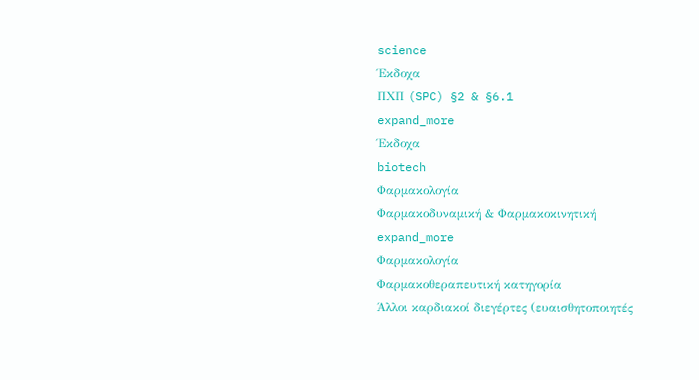science
Έκδοχα
ΠΧΠ (SPC) §2 & §6.1
expand_more
Έκδοχα
biotech
Φαρμακολογία
Φαρμακοδυναμική & Φαρμακοκινητική
expand_more
Φαρμακολογία
Φαρμακοθεραπευτική κατηγορία
Άλλοι καρδιακοί διεγέρτες (ευαισθητοποιητές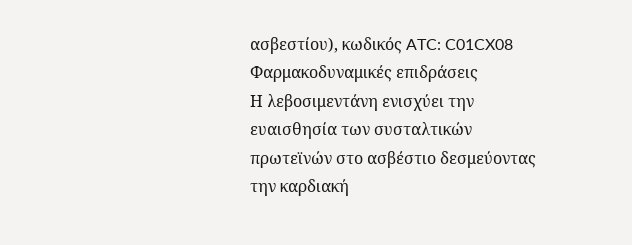ασβεστίου), κωδικός ATC: C01CX08
Φαρμακοδυναμικές επιδράσεις
Η λεβοσιμεντάνη ενισχύει την ευαισθησία των συσταλτικών πρωτεϊνών στο ασβέστιο δεσμεύοντας την καρδιακή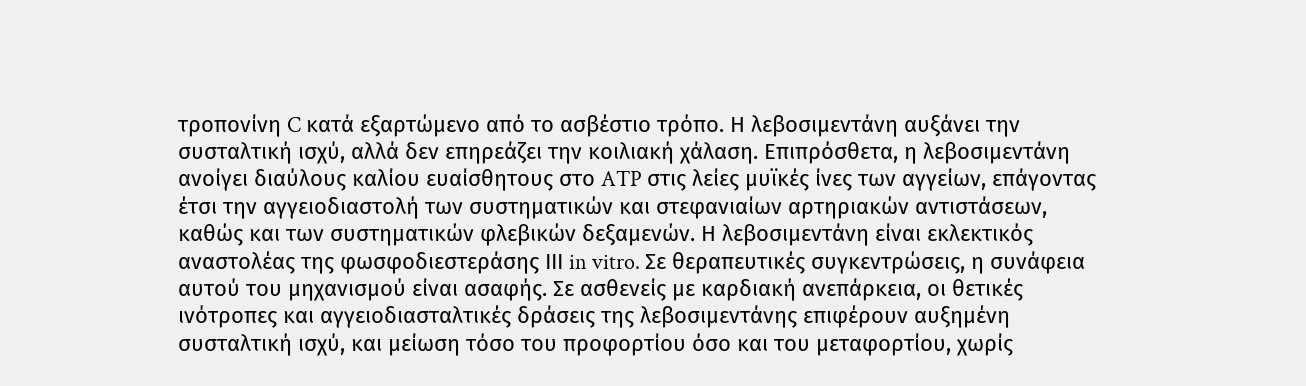τροπονίνη C κατά εξαρτώμενο από το ασβέστιο τρόπο. Η λεβοσιμεντάνη αυξάνει την συσταλτική ισχύ, αλλά δεν επηρεάζει την κοιλιακή χάλαση. Επιπρόσθετα, η λεβοσιμεντάνη ανοίγει διαύλους καλίου ευαίσθητους στο ATP στις λείες μυϊκές ίνες των αγγείων, επάγοντας έτσι την αγγειοδιαστολή των συστηματικών και στεφανιαίων αρτηριακών αντιστάσεων, καθώς και των συστηματικών φλεβικών δεξαμενών. Η λεβοσιμεντάνη είναι εκλεκτικός αναστολέας της φωσφοδιεστεράσης ΙΙΙ in vitro. Σε θεραπευτικές συγκεντρώσεις, η συνάφεια αυτού του μηχανισμού είναι ασαφής. Σε ασθενείς με καρδιακή ανεπάρκεια, οι θετικές ινότροπες και αγγειοδιασταλτικές δράσεις της λεβοσιμεντάνης επιφέρουν αυξημένη συσταλτική ισχύ, και μείωση τόσο του προφορτίου όσο και του μεταφορτίου, χωρίς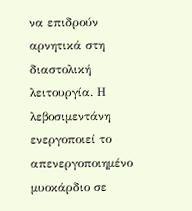να επιδρούν αρνητικά στη διαστολική λειτουργία. Η λεβοσιμεντάνη ενεργοποιεί το απενεργοποιημένο μυοκάρδιο σε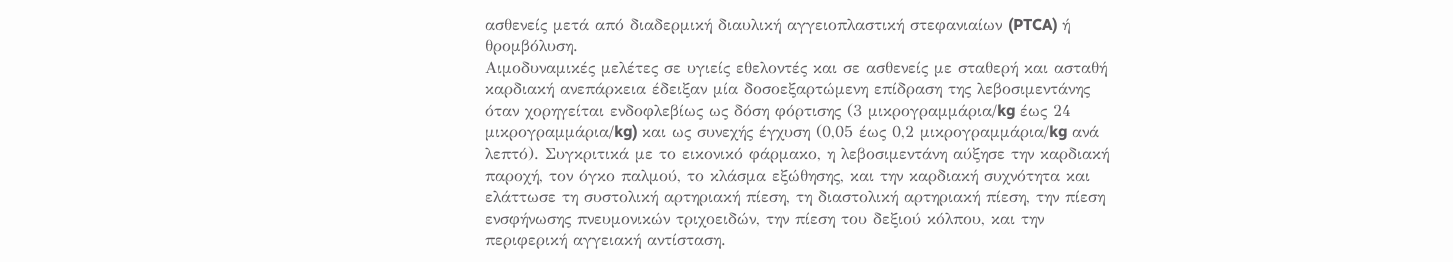ασθενείς μετά από διαδερμική διαυλική αγγειοπλαστική στεφανιαίων (PTCA) ή θρομβόλυση.
Αιμοδυναμικές μελέτες σε υγιείς εθελοντές και σε ασθενείς με σταθερή και ασταθή καρδιακή ανεπάρκεια έδειξαν μία δοσοεξαρτώμενη επίδραση της λεβοσιμεντάνης όταν χορηγείται ενδοφλεβίως ως δόση φόρτισης (3 μικρογραμμάρια/kg έως 24 μικρογραμμάρια/kg) και ως συνεχής έγχυση (0,05 έως 0,2 μικρογραμμάρια/kg ανά λεπτό). Συγκριτικά με το εικονικό φάρμακο, η λεβοσιμεντάνη αύξησε την καρδιακή παροχή, τον όγκο παλμού, το κλάσμα εξώθησης, και την καρδιακή συχνότητα και ελάττωσε τη συστολική αρτηριακή πίεση, τη διαστολική αρτηριακή πίεση, την πίεση ενσφήνωσης πνευμονικών τριχοειδών, την πίεση του δεξιού κόλπου, και την περιφερική αγγειακή αντίσταση.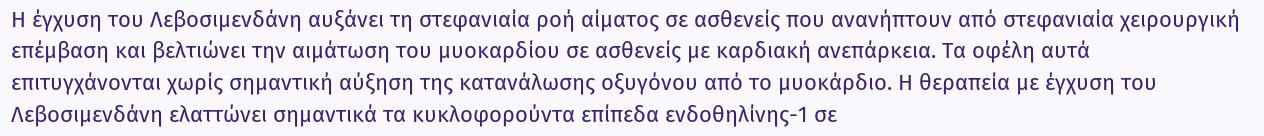Η έγχυση του Λεβοσιμενδάνη αυξάνει τη στεφανιαία ροή αίματος σε ασθενείς που ανανήπτουν από στεφανιαία χειρουργική επέμβαση και βελτιώνει την αιμάτωση του μυοκαρδίου σε ασθενείς με καρδιακή ανεπάρκεια. Τα οφέλη αυτά επιτυγχάνονται χωρίς σημαντική αύξηση της κατανάλωσης οξυγόνου από το μυοκάρδιο. Η θεραπεία με έγχυση του Λεβοσιμενδάνη ελαττώνει σημαντικά τα κυκλοφορούντα επίπεδα ενδοθηλίνης-1 σε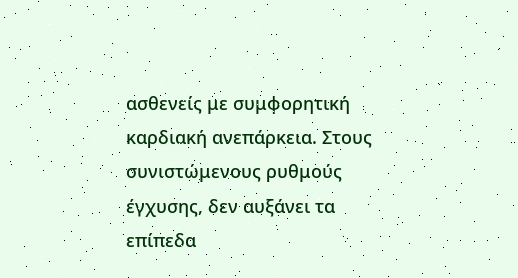ασθενείς με συμφορητική καρδιακή ανεπάρκεια. Στους συνιστώμενους ρυθμούς έγχυσης, δεν αυξάνει τα επίπεδα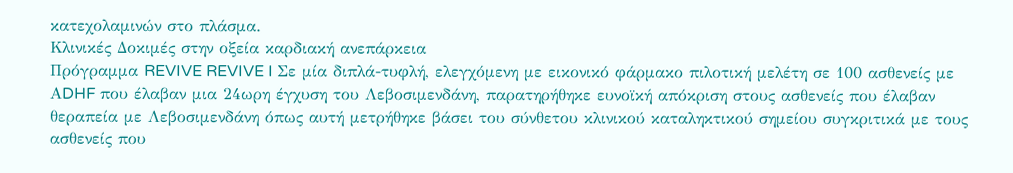κατεχολαμινών στο πλάσμα.
Κλινικές Δοκιμές στην οξεία καρδιακή ανεπάρκεια
Πρόγραμμα REVIVE REVIVE I Σε μία διπλά-τυφλή, ελεγχόμενη με εικονικό φάρμακο πιλοτική μελέτη σε 100 ασθενείς με ΑDHF που έλαβαν μια 24ωρη έγχυση του Λεβοσιμενδάνη, παρατηρήθηκε ευνοϊκή απόκριση στους ασθενείς που έλαβαν θεραπεία με Λεβοσιμενδάνη όπως αυτή μετρήθηκε βάσει του σύνθετου κλινικού καταληκτικού σημείου συγκριτικά με τους ασθενείς που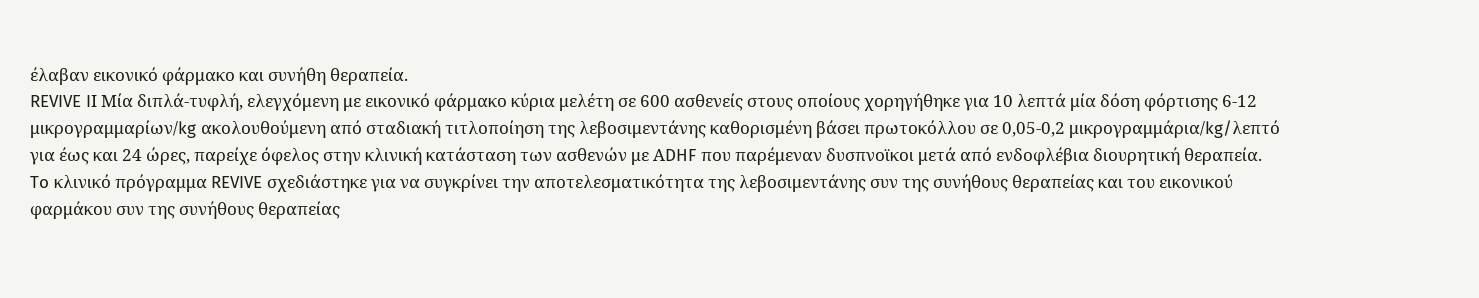έλαβαν εικονικό φάρμακο και συνήθη θεραπεία.
REVIVE IΙ Μία διπλά-τυφλή, ελεγχόμενη με εικονικό φάρμακο κύρια μελέτη σε 600 ασθενείς στους οποίους χορηγήθηκε για 10 λεπτά μία δόση φόρτισης 6-12 μικρογραμμαρίων/kg ακολουθούμενη από σταδιακή τιτλοποίηση της λεβοσιμεντάνης καθορισμένη βάσει πρωτοκόλλου σε 0,05-0,2 μικρογραμμάρια/kg/λεπτό για έως και 24 ώρες, παρείχε όφελος στην κλινική κατάσταση των ασθενών με ΑDHF που παρέμεναν δυσπνοϊκοι μετά από ενδοφλέβια διουρητική θεραπεία.
To κλινικό πρόγραμμα REVIVE σχεδιάστηκε για να συγκρίνει την αποτελεσματικότητα της λεβοσιμεντάνης συν της συνήθους θεραπείας και του εικονικού φαρμάκου συν της συνήθους θεραπείας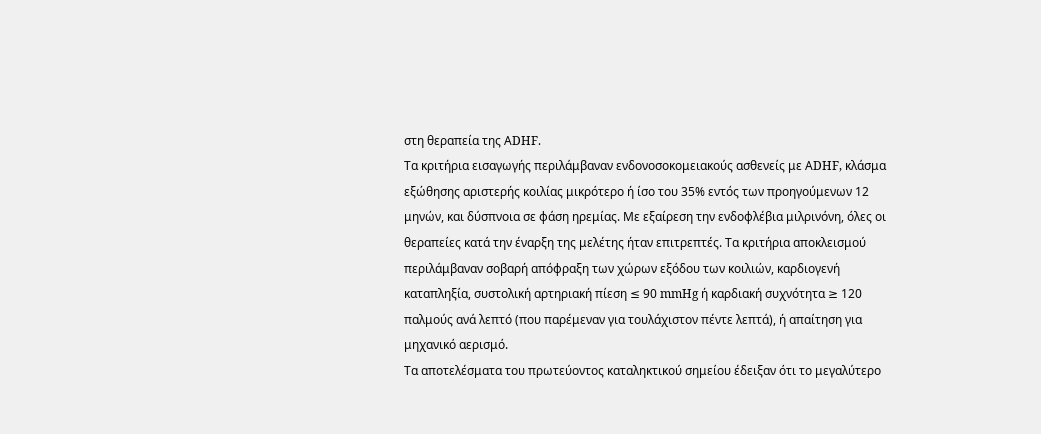στη θεραπεία της ΑDHF.
Τα κριτήρια εισαγωγής περιλάμβαναν ενδονοσοκομειακούς ασθενείς με ΑDHF, κλάσμα εξώθησης αριστερής κοιλίας μικρότερο ή ίσο του 35% εντός των προηγούμενων 12 μηνών, και δύσπνοια σε φάση ηρεμίας. Με εξαίρεση την ενδοφλέβια μιλρινόνη, όλες οι θεραπείες κατά την έναρξη της μελέτης ήταν επιτρεπτές. Τα κριτήρια αποκλεισμού περιλάμβαναν σοβαρή απόφραξη των χώρων εξόδου των κοιλιών, καρδιογενή καταπληξία, συστολική αρτηριακή πίεση ≤ 90 mmHg ή καρδιακή συχνότητα ≥ 120 παλμούς ανά λεπτό (που παρέμεναν για τουλάχιστον πέντε λεπτά), ή απαίτηση για μηχανικό αερισμό.
Τα αποτελέσματα του πρωτεύοντος καταληκτικού σημείου έδειξαν ότι το μεγαλύτερο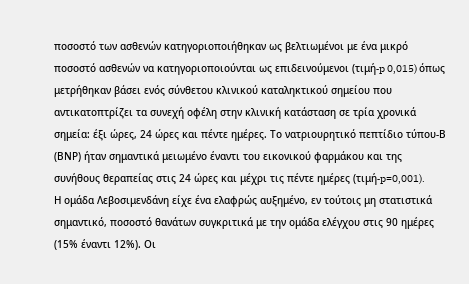ποσοστό των ασθενών κατηγοριοποιήθηκαν ως βελτιωμένοι με ένα μικρό ποσοστό ασθενών να κατηγοριοποιούνται ως επιδεινούμενοι (τιμή-p 0,015) όπως μετρήθηκαν βάσει ενός σύνθετου κλινικού καταληκτικού σημείου που αντικατοπτρίζει τα συνεχή οφέλη στην κλινική κατάσταση σε τρία χρονικά σημεία: έξι ώρες, 24 ώρες και πέντε ημέρες. Το νατριουρητικό πεπτίδιο τύπου-Β (ΒΝΡ) ήταν σημαντικά μειωμένο έναντι του εικονικού φαρμάκου και της συνήθους θεραπείας στις 24 ώρες και μέχρι τις πέντε ημέρες (τιμή-p=0,001).
Η ομάδα Λεβοσιμενδάνη είχε ένα ελαφρώς αυξημένο, εν τούτοις μη στατιστικά σημαντικό, ποσοστό θανάτων συγκριτικά με την ομάδα ελέγχου στις 90 ημέρες (15% έναντι 12%). Οι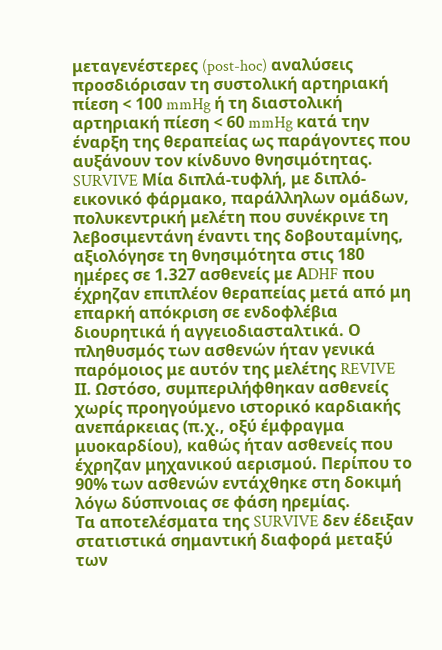μεταγενέστερες (post-hoc) αναλύσεις προσδιόρισαν τη συστολική αρτηριακή πίεση < 100 mmHg ή τη διαστολική αρτηριακή πίεση < 60 mmHg κατά την έναρξη της θεραπείας ως παράγοντες που αυξάνουν τον κίνδυνο θνησιμότητας.
SURVIVE Μία διπλά-τυφλή, με διπλό-εικονικό φάρμακο, παράλληλων ομάδων, πολυκεντρική μελέτη που συνέκρινε τη λεβοσιμεντάνη έναντι της δοβουταμίνης, αξιολόγησε τη θνησιμότητα στις 180 ημέρες σε 1.327 ασθενείς με ΑDHF που έχρηζαν επιπλέον θεραπείας μετά από μη επαρκή απόκριση σε ενδοφλέβια διουρητικά ή αγγειοδιασταλτικά. Ο πληθυσμός των ασθενών ήταν γενικά παρόμοιος με αυτόν της μελέτης REVIVE IΙ. Ωστόσο, συμπεριλήφθηκαν ασθενείς χωρίς προηγούμενο ιστορικό καρδιακής ανεπάρκειας (π.χ., οξύ έμφραγμα μυοκαρδίου), καθώς ήταν ασθενείς που έχρηζαν μηχανικού αερισμού. Περίπου το 90% των ασθενών εντάχθηκε στη δοκιμή λόγω δύσπνοιας σε φάση ηρεμίας.
Τα αποτελέσματα της SURVIVE δεν έδειξαν στατιστικά σημαντική διαφορά μεταξύ των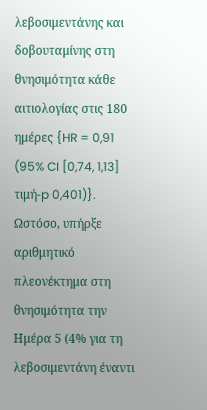λεβοσιμεντάνης και δοβουταμίνης στη θνησιμότητα κάθε αιτιολογίας στις 180 ημέρες {HR = 0,91 (95% CI [0,74, 1,13] τιμή-p 0,401)}. Ωστόσο, υπήρξε αριθμητικό πλεονέκτημα στη θνησιμότητα την Ημέρα 5 (4% για τη λεβοσιμεντάνη έναντι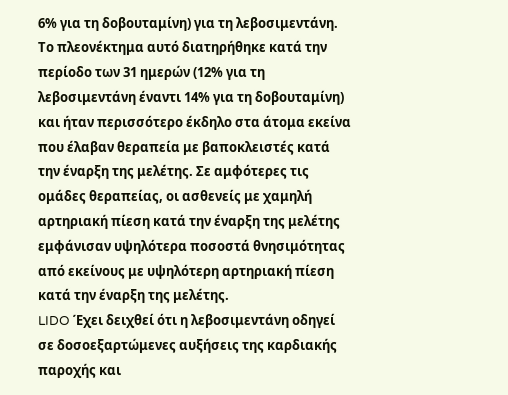6% για τη δοβουταμίνη) για τη λεβοσιμεντάνη. Το πλεονέκτημα αυτό διατηρήθηκε κατά την περίοδο των 31 ημερών (12% για τη λεβοσιμεντάνη έναντι 14% για τη δοβουταμίνη) και ήταν περισσότερο έκδηλο στα άτομα εκείνα που έλαβαν θεραπεία με βαποκλειστές κατά την έναρξη της μελέτης. Σε αμφότερες τις ομάδες θεραπείας, οι ασθενείς με χαμηλή αρτηριακή πίεση κατά την έναρξη της μελέτης εμφάνισαν υψηλότερα ποσοστά θνησιμότητας από εκείνους με υψηλότερη αρτηριακή πίεση κατά την έναρξη της μελέτης.
LIDO Έχει δειχθεί ότι η λεβοσιμεντάνη οδηγεί σε δοσοεξαρτώμενες αυξήσεις της καρδιακής παροχής και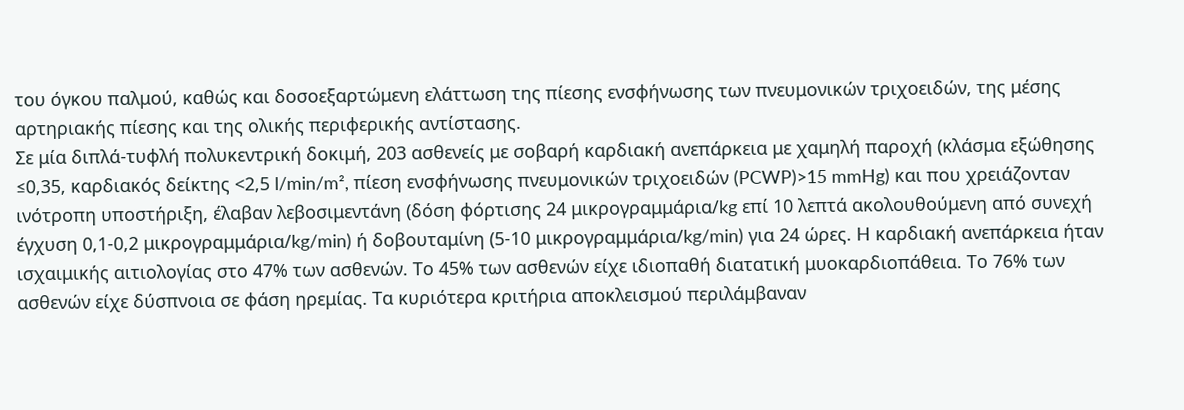του όγκου παλμού, καθώς και δοσοεξαρτώμενη ελάττωση της πίεσης ενσφήνωσης των πνευμονικών τριχοειδών, της μέσης αρτηριακής πίεσης και της ολικής περιφερικής αντίστασης.
Σε μία διπλά-τυφλή πολυκεντρική δοκιμή, 203 ασθενείς με σοβαρή καρδιακή ανεπάρκεια με χαμηλή παροχή (κλάσμα εξώθησης ≤0,35, καρδιακός δείκτης <2,5 l/min/m², πίεση ενσφήνωσης πνευμονικών τριχοειδών (PCWP)>15 mmHg) και που χρειάζονταν ινότροπη υποστήριξη, έλαβαν λεβοσιμεντάνη (δόση φόρτισης 24 μικρογραμμάρια/kg επί 10 λεπτά ακολουθούμενη από συνεχή έγχυση 0,1-0,2 μικρογραμμάρια/kg/min) ή δοβουταμίνη (5-10 μικρογραμμάρια/kg/min) για 24 ώρες. H καρδιακή ανεπάρκεια ήταν ισχαιμικής αιτιολογίας στο 47% των ασθενών. Το 45% των ασθενών είχε ιδιοπαθή διατατική μυοκαρδιοπάθεια. Το 76% των ασθενών είχε δύσπνοια σε φάση ηρεμίας. Τα κυριότερα κριτήρια αποκλεισμού περιλάμβαναν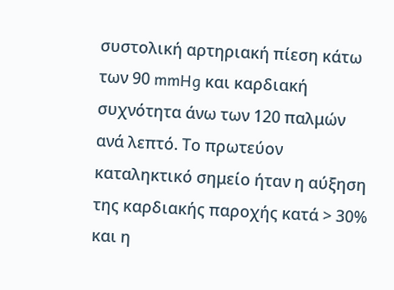συστολική αρτηριακή πίεση κάτω των 90 mmHg και καρδιακή συχνότητα άνω των 120 παλμών ανά λεπτό. Tο πρωτεύον καταληκτικό σημείο ήταν η αύξηση της καρδιακής παροχής κατά > 30% και η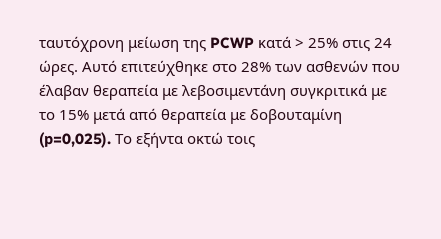ταυτόχρονη μείωση της PCWP κατά > 25% στις 24 ώρες. Αυτό επιτεύχθηκε στο 28% των ασθενών που έλαβαν θεραπεία με λεβοσιμεντάνη συγκριτικά με το 15% μετά από θεραπεία με δοβουταμίνη (p=0,025). Το εξήντα οκτώ τοις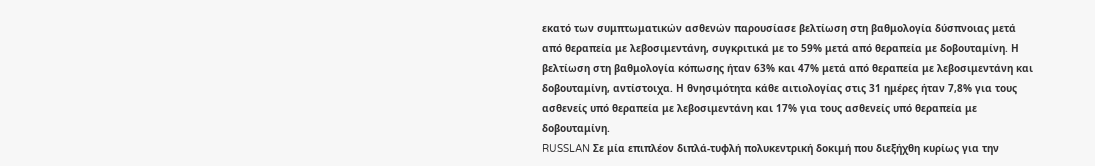εκατό των συμπτωματικών ασθενών παρουσίασε βελτίωση στη βαθμολογία δύσπνοιας μετά από θεραπεία με λεβοσιμεντάνη, συγκριτικά με το 59% μετά από θεραπεία με δοβουταμίνη. Η βελτίωση στη βαθμολογία κόπωσης ήταν 63% και 47% μετά από θεραπεία με λεβοσιμεντάνη και δοβουταμίνη, αντίστοιχα. Η θνησιμότητα κάθε αιτιολογίας στις 31 ημέρες ήταν 7,8% για τους ασθενείς υπό θεραπεία με λεβοσιμεντάνη και 17% για τους ασθενείς υπό θεραπεία με δοβουταμίνη.
RUSSLAN Σε μία επιπλέον διπλά-τυφλή πολυκεντρική δοκιμή που διεξήχθη κυρίως για την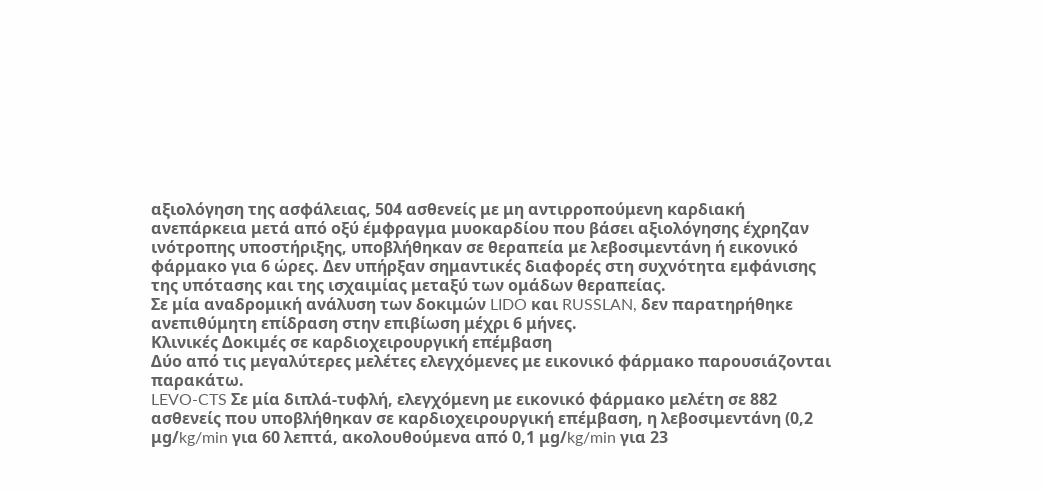αξιολόγηση της ασφάλειας, 504 ασθενείς με μη αντιρροπούμενη καρδιακή ανεπάρκεια μετά από οξύ έμφραγμα μυοκαρδίου που βάσει αξιολόγησης έχρηζαν ινότροπης υποστήριξης, υποβλήθηκαν σε θεραπεία με λεβοσιμεντάνη ή εικονικό φάρμακο για 6 ώρες. Δεν υπήρξαν σημαντικές διαφορές στη συχνότητα εμφάνισης της υπότασης και της ισχαιμίας μεταξύ των ομάδων θεραπείας.
Σε μία αναδρομική ανάλυση των δοκιμών LIDO και RUSSLAN, δεν παρατηρήθηκε ανεπιθύμητη επίδραση στην επιβίωση μέχρι 6 μήνες.
Κλινικές Δοκιμές σε καρδιοχειρουργική επέμβαση
Δύο από τις μεγαλύτερες μελέτες ελεγχόμενες με εικονικό φάρμακο παρουσιάζονται παρακάτω.
LEVO-CTS Σε μία διπλά-τυφλή, ελεγχόμενη με εικονικό φάρμακο μελέτη σε 882 ασθενείς που υποβλήθηκαν σε καρδιοχειρουργική επέμβαση, η λεβοσιμεντάνη (0,2 μg/kg/min για 60 λεπτά, ακολουθούμενα από 0,1 μg/kg/min για 23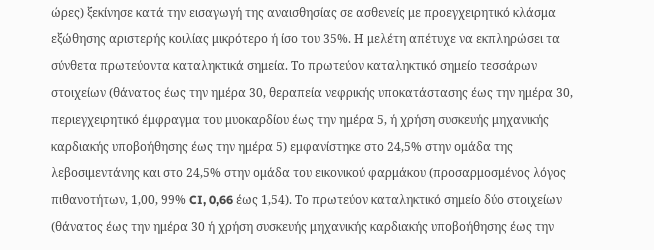ώρες) ξεκίνησε κατά την εισαγωγή της αναισθησίας σε ασθενείς με προεγχειρητικό κλάσμα εξώθησης αριστερής κοιλίας μικρότερο ή ίσο του 35%. Η μελέτη απέτυχε να εκπληρώσει τα σύνθετα πρωτεύοντα καταληκτικά σημεία. Το πρωτεύον καταληκτικό σημείο τεσσάρων στοιχείων (θάνατος έως την ημέρα 30, θεραπεία νεφρικής υποκατάστασης έως την ημέρα 30, περιεγχειρητικό έμφραγμα του μυοκαρδίου έως την ημέρα 5, ή χρήση συσκευής μηχανικής καρδιακής υποβοήθησης έως την ημέρα 5) εμφανίστηκε στο 24,5% στην ομάδα της λεβοσιμεντάνης και στο 24,5% στην ομάδα του εικονικού φαρμάκου (προσαρμοσμένος λόγος πιθανοτήτων, 1,00, 99% CI, 0,66 έως 1,54). Το πρωτεύον καταληκτικό σημείο δύο στοιχείων (θάνατος έως την ημέρα 30 ή χρήση συσκευής μηχανικής καρδιακής υποβοήθησης έως την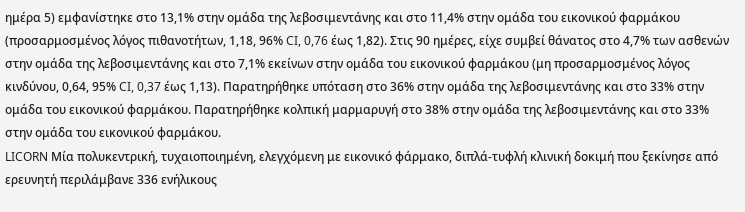ημέρα 5) εμφανίστηκε στο 13,1% στην ομάδα της λεβοσιμεντάνης και στο 11,4% στην ομάδα του εικονικού φαρμάκου (προσαρμοσμένος λόγος πιθανοτήτων, 1,18, 96% CI, 0,76 έως 1,82). Στις 90 ημέρες, είχε συμβεί θάνατος στο 4,7% των ασθενών στην ομάδα της λεβοσιμεντάνης και στο 7,1% εκείνων στην ομάδα του εικονικού φαρμάκου (μη προσαρμοσμένος λόγος κινδύνου, 0,64, 95% CI, 0,37 έως 1,13). Παρατηρήθηκε υπόταση στο 36% στην ομάδα της λεβοσιμεντάνης και στο 33% στην ομάδα του εικονικού φαρμάκου. Παρατηρήθηκε κολπική μαρμαρυγή στο 38% στην ομάδα της λεβοσιμεντάνης και στο 33% στην ομάδα του εικονικού φαρμάκου.
LICORN Μία πολυκεντρική, τυχαιοποιημένη, ελεγχόμενη με εικονικό φάρμακο, διπλά-τυφλή κλινική δοκιμή που ξεκίνησε από ερευνητή περιλάμβανε 336 ενήλικους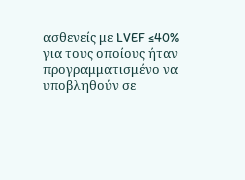ασθενείς με LVEF ≤40% για τους οποίους ήταν προγραμματισμένο να υποβληθούν σε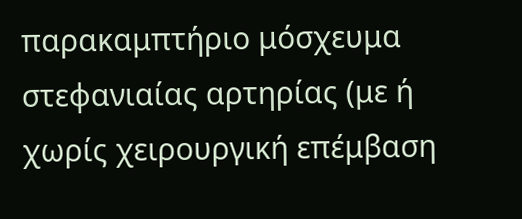παρακαμπτήριο μόσχευμα στεφανιαίας αρτηρίας (με ή χωρίς χειρουργική επέμβαση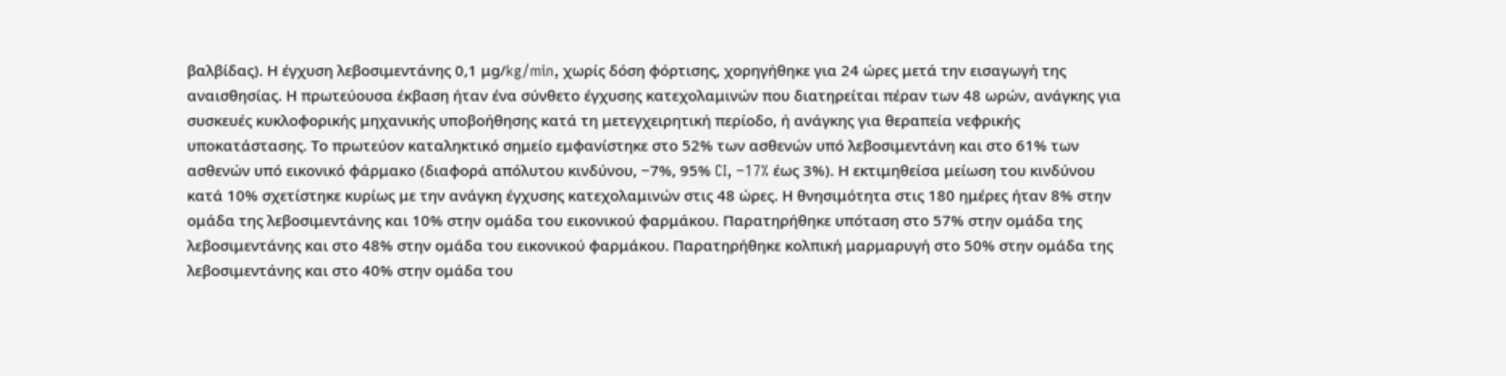βαλβίδας). Η έγχυση λεβοσιμεντάνης 0,1 μg/kg/min, χωρίς δόση φόρτισης, χορηγήθηκε για 24 ώρες μετά την εισαγωγή της αναισθησίας. Η πρωτεύουσα έκβαση ήταν ένα σύνθετο έγχυσης κατεχολαμινών που διατηρείται πέραν των 48 ωρών, ανάγκης για συσκευές κυκλοφορικής μηχανικής υποβοήθησης κατά τη μετεγχειρητική περίοδο, ή ανάγκης για θεραπεία νεφρικής υποκατάστασης. Το πρωτεύον καταληκτικό σημείο εμφανίστηκε στο 52% των ασθενών υπό λεβοσιμεντάνη και στο 61% των ασθενών υπό εικονικό φάρμακο (διαφορά απόλυτου κινδύνου, −7%, 95% CI, −17% έως 3%). Η εκτιμηθείσα μείωση του κινδύνου κατά 10% σχετίστηκε κυρίως με την ανάγκη έγχυσης κατεχολαμινών στις 48 ώρες. Η θνησιμότητα στις 180 ημέρες ήταν 8% στην ομάδα της λεβοσιμεντάνης και 10% στην ομάδα του εικονικού φαρμάκου. Παρατηρήθηκε υπόταση στο 57% στην ομάδα της λεβοσιμεντάνης και στο 48% στην ομάδα του εικονικού φαρμάκου. Παρατηρήθηκε κολπική μαρμαρυγή στο 50% στην ομάδα της λεβοσιμεντάνης και στο 40% στην ομάδα του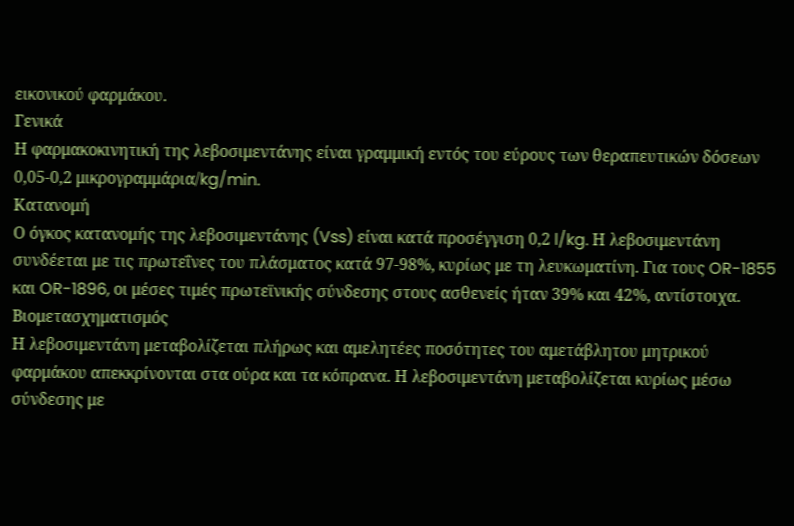εικονικού φαρμάκου.
Γενικά
Η φαρμακοκινητική της λεβοσιμεντάνης είναι γραμμική εντός του εύρους των θεραπευτικών δόσεων 0,05-0,2 μικρογραμμάρια/kg/min.
Κατανομή
Ο όγκος κατανομής της λεβοσιμεντάνης (Vss) είναι κατά προσέγγιση 0,2 l/kg. Η λεβοσιμεντάνη συνδέεται με τις πρωτεΐνες του πλάσματος κατά 97-98%, κυρίως με τη λευκωματίνη. Για τους OR-1855 και OR-1896, οι μέσες τιμές πρωτεϊνικής σύνδεσης στους ασθενείς ήταν 39% και 42%, αντίστοιχα.
Βιομετασχηματισμός
Η λεβοσιμεντάνη μεταβολίζεται πλήρως και αμελητέες ποσότητες του αμετάβλητου μητρικού φαρμάκου απεκκρίνονται στα ούρα και τα κόπρανα. Η λεβοσιμεντάνη μεταβολίζεται κυρίως μέσω σύνδεσης με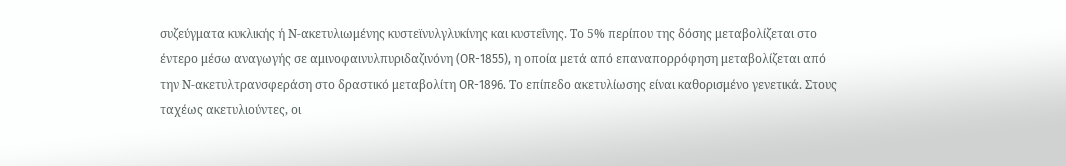συζεύγματα κυκλικής ή Ν-ακετυλιωμένης κυστεϊνυλγλυκίνης και κυστεΐνης. Το 5% περίπου της δόσης μεταβολίζεται στο έντερο μέσω αναγωγής σε αμινοφαινυλπυριδαζινόνη (OR-1855), η οποία μετά από επαναπορρόφηση μεταβολίζεται από την Ν-ακετυλτρανσφεράση στο δραστικό μεταβολίτη OR-1896. Το επίπεδο ακετυλίωσης είναι καθορισμένο γενετικά. Στους ταχέως ακετυλιούντες, οι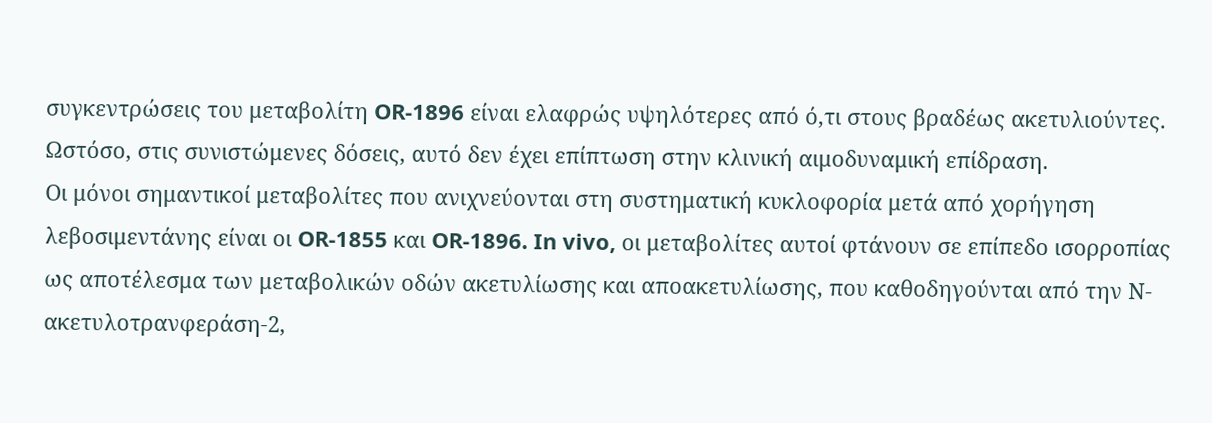συγκεντρώσεις του μεταβολίτη OR-1896 είναι ελαφρώς υψηλότερες από ό,τι στους βραδέως ακετυλιούντες. Ωστόσο, στις συνιστώμενες δόσεις, αυτό δεν έχει επίπτωση στην κλινική αιμοδυναμική επίδραση.
Οι μόνοι σημαντικοί μεταβολίτες που ανιχνεύονται στη συστηματική κυκλοφορία μετά από χορήγηση λεβοσιμεντάνης είναι οι OR-1855 και OR-1896. In vivo, oι μεταβολίτες αυτοί φτάνουν σε επίπεδο ισορροπίας ως αποτέλεσμα των μεταβολικών οδών ακετυλίωσης και αποακετυλίωσης, που καθοδηγούνται από την Ν-ακετυλοτρανφεράση-2,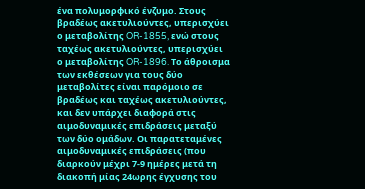ένα πολυμορφικό ένζυμο. Στους βραδέως ακετυλιούντες, υπερισχύει ο μεταβολίτης OR-1855, ενώ στους ταχέως ακετυλιούντες, υπερισχύει ο μεταβολίτης OR-1896. Το άθροισμα των εκθέσεων για τους δύο μεταβολίτες είναι παρόμοιο σε βραδέως και ταχέως ακετυλιούντες, και δεν υπάρχει διαφορά στις αιμοδυναμικές επιδράσεις μεταξύ των δύο ομάδων. Οι παρατεταμένες αιμοδυναμικές επιδράσεις (που διαρκούν μέχρι 7-9 ημέρες μετά τη διακοπή μίας 24ωρης έγχυσης του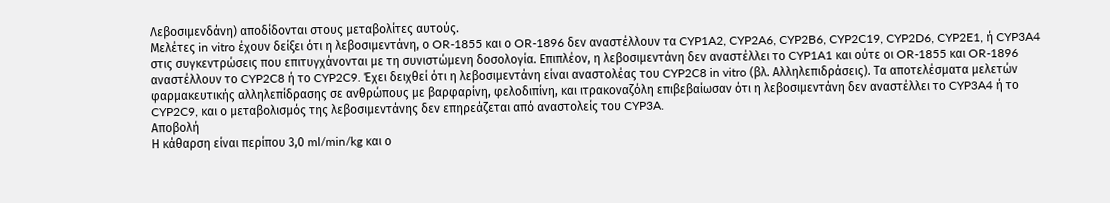Λεβοσιμενδάνη) αποδίδονται στους μεταβολίτες αυτούς.
Μελέτες in vitro έχουν δείξει ότι η λεβοσιμεντάνη, ο OR-1855 και ο OR-1896 δεν αναστέλλουν τα CYP1A2, CYP2A6, CYP2B6, CYP2C19, CYP2D6, CYP2E1, ή CYP3A4 στις συγκεντρώσεις που επιτυγχάνονται με τη συνιστώμενη δοσολογία. Επιπλέον, η λεβοσιμεντάνη δεν αναστέλλει το CYP1A1 και ούτε οι OR-1855 και OR-1896 αναστέλλουν το CYP2C8 ή το CYP2C9. Έχει δειχθεί ότι η λεβοσιμεντάνη είναι αναστολέας του CYP2C8 in vitro (βλ. Αλληλεπιδράσεις). Τα αποτελέσματα μελετών φαρμακευτικής αλληλεπίδρασης σε ανθρώπους με βαρφαρίνη, φελοδιπίνη, και ιτρακοναζόλη επιβεβαίωσαν ότι η λεβοσιμεντάνη δεν αναστέλλει το CYP3A4 ή το CYP2C9, και ο μεταβολισμός της λεβοσιμεντάνης δεν επηρεάζεται από αναστολείς του CYP3A.
Αποβολή
Η κάθαρση είναι περίπου 3,0 ml/min/kg και ο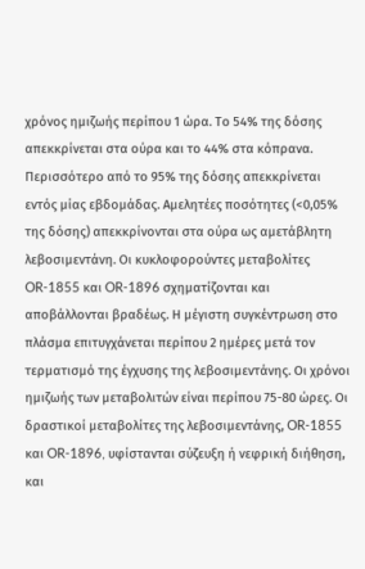χρόνος ημιζωής περίπου 1 ώρα. Το 54% της δόσης απεκκρίνεται στα ούρα και το 44% στα κόπρανα. Περισσότερο από το 95% της δόσης απεκκρίνεται εντός μίας εβδομάδας. Αμελητέες ποσότητες (<0,05% της δόσης) απεκκρίνονται στα ούρα ως αμετάβλητη λεβοσιμεντάνη. Οι κυκλοφορούντες μεταβολίτες OR-1855 και OR-1896 σχηματίζονται και αποβάλλονται βραδέως. Η μέγιστη συγκέντρωση στο πλάσμα επιτυγχάνεται περίπου 2 ημέρες μετά τον τερματισμό της έγχυσης της λεβοσιμεντάνης. Οι χρόνοι ημιζωής των μεταβολιτών είναι περίπου 75-80 ώρες. Οι δραστικοί μεταβολίτες της λεβοσιμεντάνης, OR-1855 και OR-1896, υφίστανται σύζευξη ή νεφρική διήθηση, και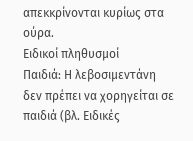απεκκρίνονται κυρίως στα ούρα.
Ειδικοί πληθυσμοί
Παιδιά: Η λεβοσιμεντάνη δεν πρέπει να χορηγείται σε παιδιά (βλ. Ειδικές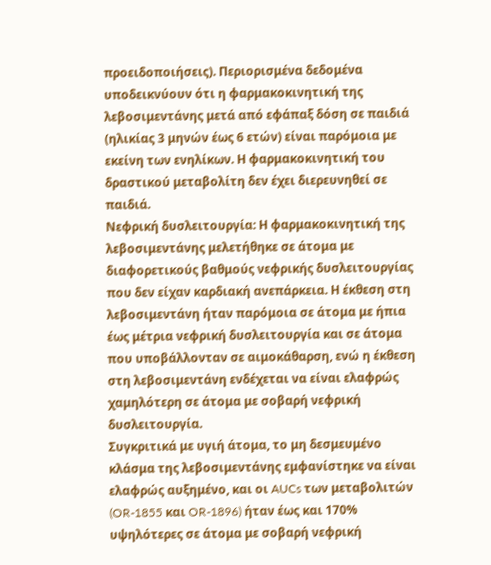προειδοποιήσεις). Περιορισμένα δεδομένα υποδεικνύουν ότι η φαρμακοκινητική της λεβοσιμεντάνης μετά από εφάπαξ δόση σε παιδιά (ηλικίας 3 μηνών έως 6 ετών) είναι παρόμοια με εκείνη των ενηλίκων. Η φαρμακοκινητική του δραστικού μεταβολίτη δεν έχει διερευνηθεί σε παιδιά.
Νεφρική δυσλειτουργία: Η φαρμακοκινητική της λεβοσιμεντάνης μελετήθηκε σε άτομα με διαφορετικούς βαθμούς νεφρικής δυσλειτουργίας που δεν είχαν καρδιακή ανεπάρκεια. Η έκθεση στη λεβοσιμεντάνη ήταν παρόμοια σε άτομα με ήπια έως μέτρια νεφρική δυσλειτουργία και σε άτομα που υποβάλλονταν σε αιμοκάθαρση, ενώ η έκθεση στη λεβοσιμεντάνη ενδέχεται να είναι ελαφρώς χαμηλότερη σε άτομα με σοβαρή νεφρική δυσλειτουργία.
Συγκριτικά με υγιή άτομα, το μη δεσμευμένο κλάσμα της λεβοσιμεντάνης εμφανίστηκε να είναι ελαφρώς αυξημένο, και οι AUCs των μεταβολιτών (OR-1855 και OR-1896) ήταν έως και 170% υψηλότερες σε άτομα με σοβαρή νεφρική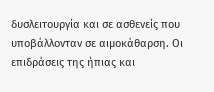δυσλειτουργία και σε ασθενείς που υποβάλλονταν σε αιμοκάθαρση. Οι επιδράσεις της ήπιας και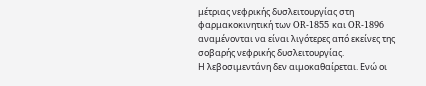μέτριας νεφρικής δυσλειτουργίας στη φαρμακοκινητική των OR-1855 και OR-1896 αναμένονται να είναι λιγότερες από εκείνες της σοβαρής νεφρικής δυσλειτουργίας.
Η λεβοσιμεντάνη δεν αιμοκαθαίρεται. Ενώ οι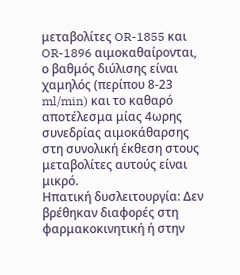μεταβολίτες OR-1855 και OR-1896 αιμοκαθαίρονται, ο βαθμός διύλισης είναι χαμηλός (περίπου 8-23 ml/min) και το καθαρό αποτέλεσμα μίας 4ωρης συνεδρίας αιμοκάθαρσης στη συνολική έκθεση στους μεταβολίτες αυτούς είναι μικρό.
Ηπατική δυσλειτουργία: Δεν βρέθηκαν διαφορές στη φαρμακοκινητική ή στην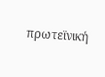πρωτεϊνική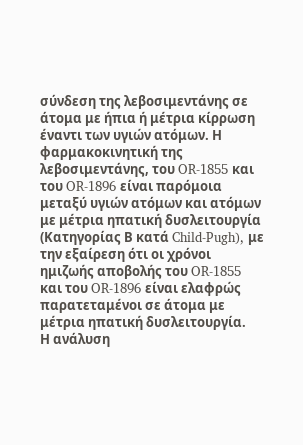σύνδεση της λεβοσιμεντάνης σε άτομα με ήπια ή μέτρια κίρρωση έναντι των υγιών ατόμων. Η φαρμακοκινητική της λεβοσιμεντάνης, του OR-1855 και του OR-1896 είναι παρόμοια μεταξύ υγιών ατόμων και ατόμων με μέτρια ηπατική δυσλειτουργία (Κατηγορίας Β κατά Child-Pugh), με την εξαίρεση ότι οι χρόνοι ημιζωής αποβολής του OR-1855 και του OR-1896 είναι ελαφρώς παρατεταμένοι σε άτομα με μέτρια ηπατική δυσλειτουργία.
Η ανάλυση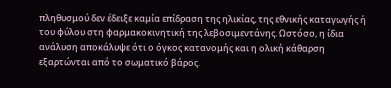πληθυσμού δεν έδειξε καμία επίδραση της ηλικίας, της εθνικής καταγωγής ή του φύλου στη φαρμακοκινητική της λεβοσιμεντάνης. Ωστόσο, η ίδια ανάλυση αποκάλυψε ότι ο όγκος κατανομής και η ολική κάθαρση εξαρτώνται από το σωματικό βάρος.